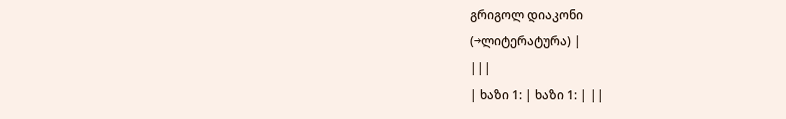გრიგოლ დიაკონი
(→ლიტერატურა) |
|||
| ხაზი 1: | ხაზი 1: | ||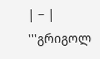| − | '''გრიგოლ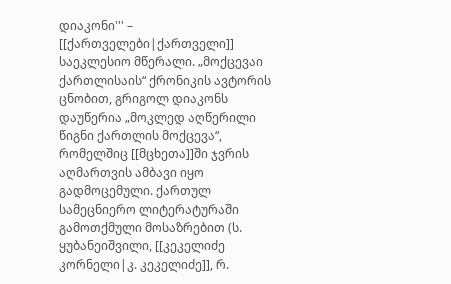დიაკონი''' – [[ქართველები|ქართველი]] საეკლესიო მწერალი. „მოქცევაი ქართლისაის“ ქრონიკის ავტორის ცნობით, გრიგოლ დიაკონს დაუწერია „მოკლედ აღწერილი წიგნი ქართლის მოქცევა“, რომელშიც [[მცხეთა]]ში ჯვრის აღმართვის ამბავი იყო გადმოცემული. ქართულ სამეცნიერო ლიტერატურაში გამოთქმული მოსაზრებით (ს. ყუბანეიშვილი, [[კეკელიძე კორნელი|კ. კეკელიძე]], რ.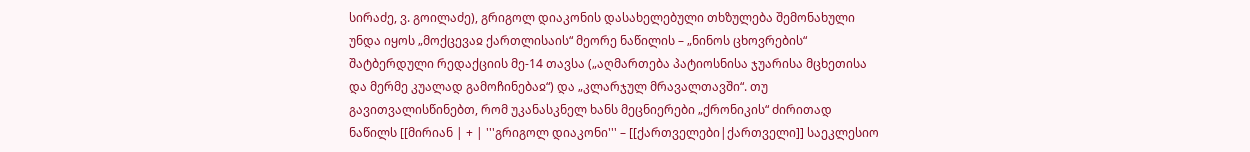სირაძე, ვ. გოილაძე), გრიგოლ დიაკონის დასახელებული თხზულება შემონახული უნდა იყოს „მოქცევაჲ ქართლისაის“ მეორე ნაწილის – „ნინოს ცხოვრების“ შატბერდული რედაქციის მე-14 თავსა („აღმართება პატიოსნისა ჯუარისა მცხეთისა და მერმე კუალად გამოჩინებაჲ“) და „კლარჯულ მრავალთავში“. თუ გავითვალისწინებთ, რომ უკანასკნელ ხანს მეცნიერები „ქრონიკის“ ძირითად ნაწილს [[მირიან | + | '''გრიგოლ დიაკონი''' – [[ქართველები|ქართველი]] საეკლესიო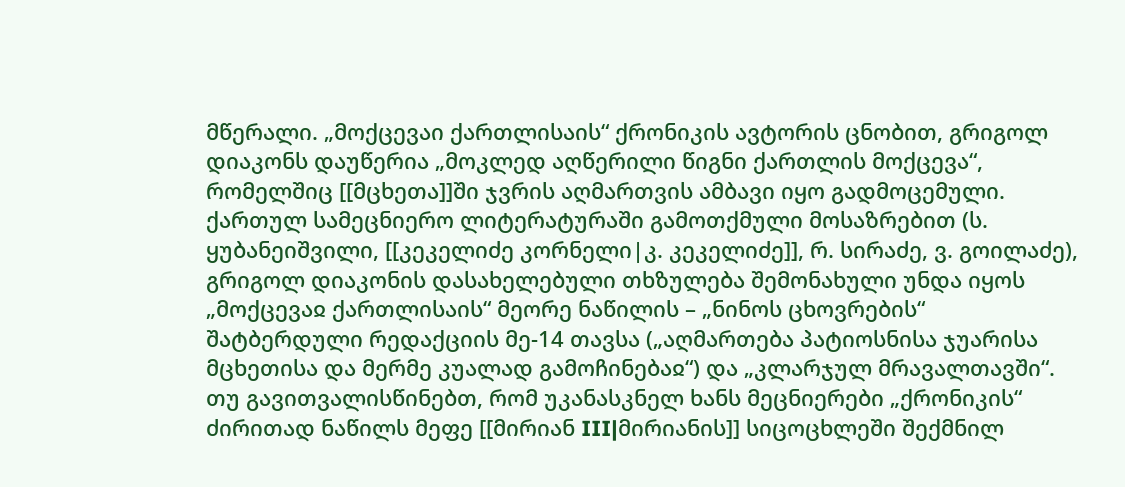მწერალი. „მოქცევაი ქართლისაის“ ქრონიკის ავტორის ცნობით, გრიგოლ დიაკონს დაუწერია „მოკლედ აღწერილი წიგნი ქართლის მოქცევა“, რომელშიც [[მცხეთა]]ში ჯვრის აღმართვის ამბავი იყო გადმოცემული. ქართულ სამეცნიერო ლიტერატურაში გამოთქმული მოსაზრებით (ს. ყუბანეიშვილი, [[კეკელიძე კორნელი|კ. კეკელიძე]], რ. სირაძე, ვ. გოილაძე), გრიგოლ დიაკონის დასახელებული თხზულება შემონახული უნდა იყოს „მოქცევაჲ ქართლისაის“ მეორე ნაწილის – „ნინოს ცხოვრების“ შატბერდული რედაქციის მე-14 თავსა („აღმართება პატიოსნისა ჯუარისა მცხეთისა და მერმე კუალად გამოჩინებაჲ“) და „კლარჯულ მრავალთავში“. თუ გავითვალისწინებთ, რომ უკანასკნელ ხანს მეცნიერები „ქრონიკის“ ძირითად ნაწილს მეფე [[მირიან III|მირიანის]] სიცოცხლეში შექმნილ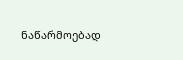ნაწარმოებად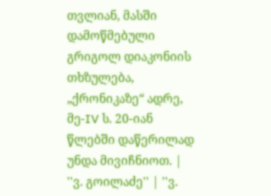თვლიან, მასში დამოწმებული გრიგოლ დიაკონიის თხზულება, „ქრონიკაზე“ ადრე, მე-IV ს. 20-იან წლებში დაწერილად უნდა მივიჩნიოთ. |
''ვ. გოილაძე'' | ''ვ.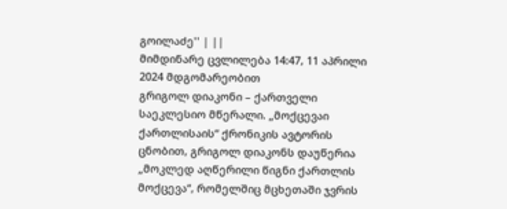გოილაძე'' | ||
მიმდინარე ცვლილება 14:47, 11 აპრილი 2024 მდგომარეობით
გრიგოლ დიაკონი – ქართველი საეკლესიო მწერალი. „მოქცევაი ქართლისაის“ ქრონიკის ავტორის ცნობით, გრიგოლ დიაკონს დაუწერია „მოკლედ აღწერილი წიგნი ქართლის მოქცევა“, რომელშიც მცხეთაში ჯვრის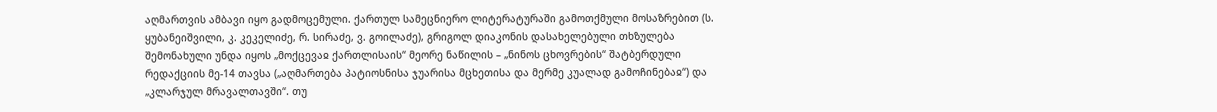აღმართვის ამბავი იყო გადმოცემული. ქართულ სამეცნიერო ლიტერატურაში გამოთქმული მოსაზრებით (ს. ყუბანეიშვილი, კ. კეკელიძე, რ. სირაძე, ვ. გოილაძე), გრიგოლ დიაკონის დასახელებული თხზულება შემონახული უნდა იყოს „მოქცევაჲ ქართლისაის“ მეორე ნაწილის – „ნინოს ცხოვრების“ შატბერდული რედაქციის მე-14 თავსა („აღმართება პატიოსნისა ჯუარისა მცხეთისა და მერმე კუალად გამოჩინებაჲ“) და „კლარჯულ მრავალთავში“. თუ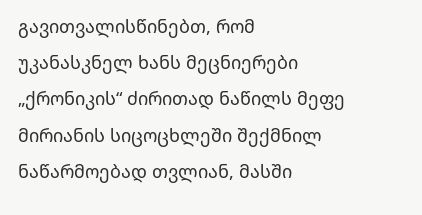გავითვალისწინებთ, რომ უკანასკნელ ხანს მეცნიერები „ქრონიკის“ ძირითად ნაწილს მეფე მირიანის სიცოცხლეში შექმნილ ნაწარმოებად თვლიან, მასში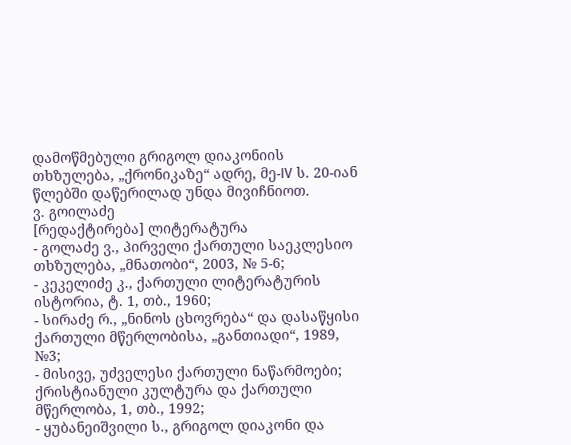დამოწმებული გრიგოლ დიაკონიის თხზულება, „ქრონიკაზე“ ადრე, მე-IV ს. 20-იან წლებში დაწერილად უნდა მივიჩნიოთ.
ვ. გოილაძე
[რედაქტირება] ლიტერატურა
- გოლაძე ვ., პირველი ქართული საეკლესიო თხზულება, „მნათობი“, 2003, № 5-6;
- კეკელიძე კ., ქართული ლიტერატურის ისტორია, ტ. 1, თბ., 1960;
- სირაძე რ., „ნინოს ცხოვრება“ და დასაწყისი ქართული მწერლობისა, „განთიადი“, 1989, №3;
- მისივე, უძველესი ქართული ნაწარმოები; ქრისტიანული კულტურა და ქართული მწერლობა, 1, თბ., 1992;
- ყუბანეიშვილი ს., გრიგოლ დიაკონი და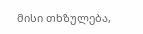მისი თხზულება,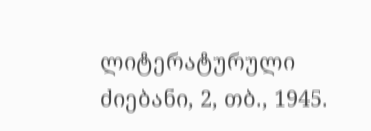ლიტერატურული ძიებანი, 2, თბ., 1945.